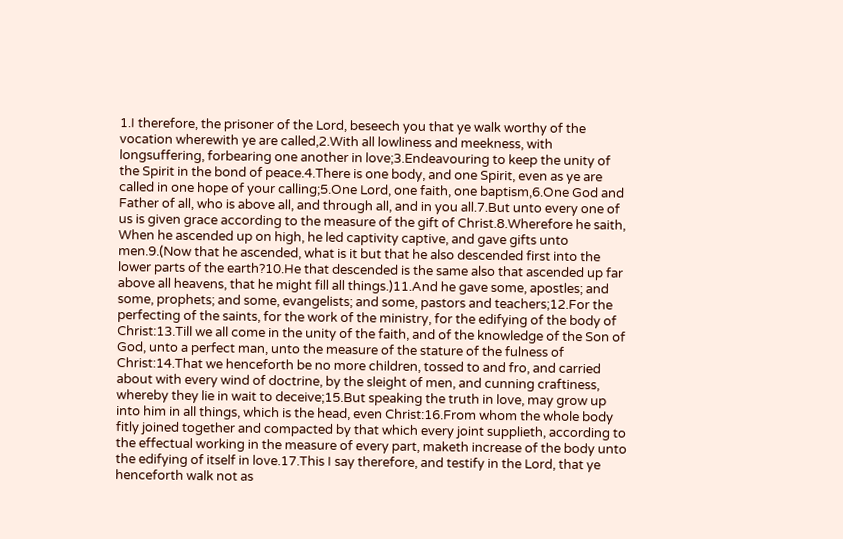1.I therefore, the prisoner of the Lord, beseech you that ye walk worthy of the vocation wherewith ye are called,2.With all lowliness and meekness, with longsuffering, forbearing one another in love;3.Endeavouring to keep the unity of the Spirit in the bond of peace.4.There is one body, and one Spirit, even as ye are called in one hope of your calling;5.One Lord, one faith, one baptism,6.One God and Father of all, who is above all, and through all, and in you all.7.But unto every one of us is given grace according to the measure of the gift of Christ.8.Wherefore he saith, When he ascended up on high, he led captivity captive, and gave gifts unto men.9.(Now that he ascended, what is it but that he also descended first into the lower parts of the earth?10.He that descended is the same also that ascended up far above all heavens, that he might fill all things.)11.And he gave some, apostles; and some, prophets; and some, evangelists; and some, pastors and teachers;12.For the perfecting of the saints, for the work of the ministry, for the edifying of the body of Christ:13.Till we all come in the unity of the faith, and of the knowledge of the Son of God, unto a perfect man, unto the measure of the stature of the fulness of Christ:14.That we henceforth be no more children, tossed to and fro, and carried about with every wind of doctrine, by the sleight of men, and cunning craftiness, whereby they lie in wait to deceive;15.But speaking the truth in love, may grow up into him in all things, which is the head, even Christ:16.From whom the whole body fitly joined together and compacted by that which every joint supplieth, according to the effectual working in the measure of every part, maketh increase of the body unto the edifying of itself in love.17.This I say therefore, and testify in the Lord, that ye henceforth walk not as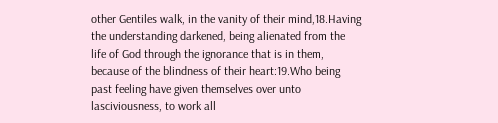other Gentiles walk, in the vanity of their mind,18.Having the understanding darkened, being alienated from the life of God through the ignorance that is in them, because of the blindness of their heart:19.Who being past feeling have given themselves over unto lasciviousness, to work all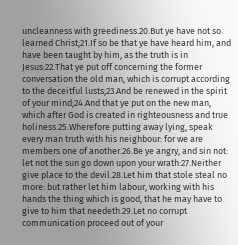uncleanness with greediness.20.But ye have not so learned Christ;21.If so be that ye have heard him, and have been taught by him, as the truth is in Jesus:22.That ye put off concerning the former conversation the old man, which is corrupt according to the deceitful lusts;23.And be renewed in the spirit of your mind;24.And that ye put on the new man, which after God is created in righteousness and true holiness.25.Wherefore putting away lying, speak every man truth with his neighbour: for we are members one of another.26.Be ye angry, and sin not: let not the sun go down upon your wrath:27.Neither give place to the devil.28.Let him that stole steal no more: but rather let him labour, working with his hands the thing which is good, that he may have to give to him that needeth.29.Let no corrupt communication proceed out of your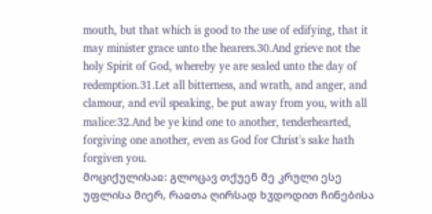mouth, but that which is good to the use of edifying, that it may minister grace unto the hearers.30.And grieve not the holy Spirit of God, whereby ye are sealed unto the day of redemption.31.Let all bitterness, and wrath, and anger, and clamour, and evil speaking, be put away from you, with all malice:32.And be ye kind one to another, tenderhearted, forgiving one another, even as God for Christ's sake hath forgiven you.
მოციქულისაჲ: გლოცავ თქუენ მე კრული ესე უფლისა მიერ, რაჲთა ღირსად ხჳდოდით ჩინებისა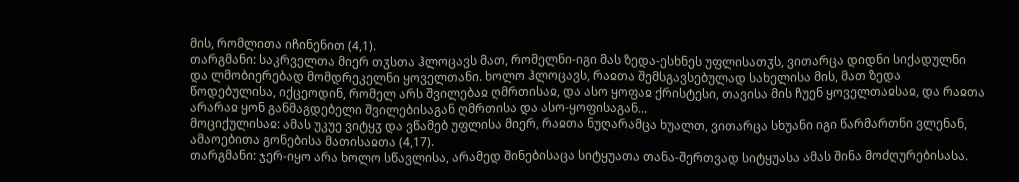მის, რომლითა იჩინენით (4,1).
თარგმანი: საკრველთა მიერ თჳსთა ჰლოცავს მათ, რომელნი-იგი მას ზედა-ესხნეს უფლისათჳს, ვითარცა დიდნი სიქადულნი და ლმობიერებად მომდრეკელნი ყოველთანი. ხოლო ჰლოცავს, რაჲთა შემსგავსებულად სახელისა მის, მათ ზედა წოდებულისა, იქცეოდინ, რომელ არს შვილებაჲ ღმრთისაჲ, და ასო ყოფაჲ ქრისტესი, თავისა მის ჩუენ ყოველთაჲსაჲ, და რაჲთა არარაჲ ყონ განმაგდებელი შვილებისაგან ღმრთისა და ასო-ყოფისაგან...
მოციქულისაჲ: ამას უკუე ვიტყჳ და ვწამებ უფლისა მიერ, რაჲთა ნუღარამცა ხუალთ, ვითარცა სხუანი იგი წარმართნი ვლენან, ამაოებითა გონებისა მათისაჲთა (4,17).
თარგმანი: ჯერ-იყო არა ხოლო სწავლისა, არამედ შინებისაცა სიტყუათა თანა-შერთვად სიტყუასა ამას შინა მოძღურებისასა.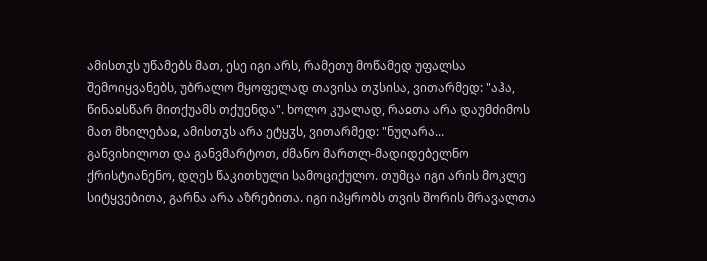ამისთჳს უწამებს მათ, ესე იგი არს, რამეთუ მოწამედ უფალსა შემოიყვანებს, უბრალო მყოფელად თავისა თჳსისა, ვითარმედ: "აჰა, წინაჲსწარ მითქუამს თქუენდა". ხოლო კუალად, რაჲთა არა დაუმძიმოს მათ მხილებაჲ, ამისთჳს არა ეტყჳს, ვითარმედ: "ნუღარა...
განვიხილოთ და განვმარტოთ, ძმანო მართლ-მადიდებელნო ქრისტიანენო, დღეს წაკითხული სამოციქულო. თუმცა იგი არის მოკლე სიტყვებითა, გარნა არა აზრებითა. იგი იპყრობს თვის შორის მრავალთა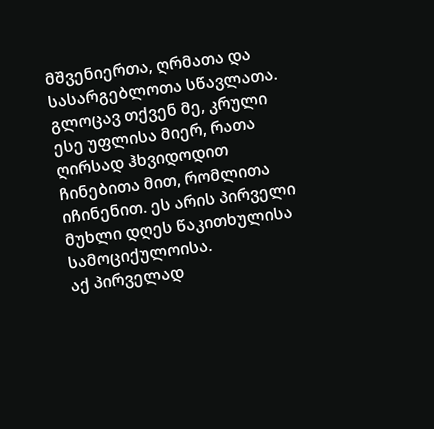მშვენიერთა, ღრმათა და სასარგებლოთა სწავლათა.
გლოცავ თქვენ მე, კრული ესე უფლისა მიერ, რათა ღირსად ჰხვიდოდით ჩინებითა მით, რომლითა იჩინენით. ეს არის პირველი მუხლი დღეს წაკითხულისა სამოციქულოისა.
აქ პირველად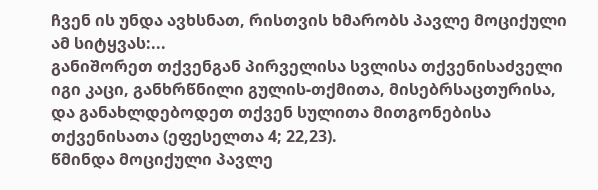ჩვენ ის უნდა ავხსნათ, რისთვის ხმარობს პავლე მოციქული ამ სიტყვას:...
განიშორეთ თქვენგან პირველისა სვლისა თქვენისაძველი იგი კაცი, განხრწნილი გულის-თქმითა, მისებრსაცთურისა, და განახლდებოდეთ თქვენ სულითა მითგონებისა თქვენისათა (ეფესელთა 4; 22,23).
წმინდა მოციქული პავლე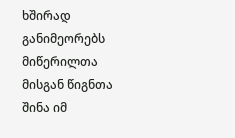ხშირად განიმეორებს მიწერილთა მისგან წიგნთა შინა იმ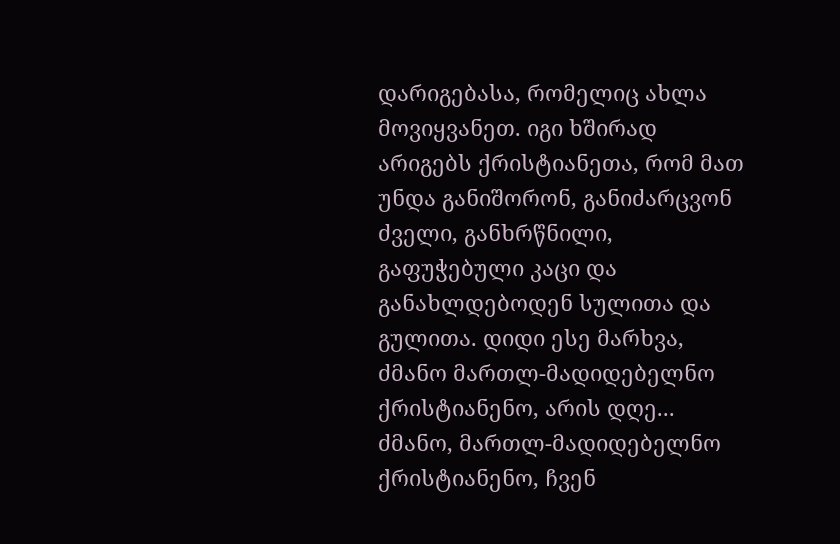დარიგებასა, რომელიც ახლა მოვიყვანეთ. იგი ხშირად არიგებს ქრისტიანეთა, რომ მათ უნდა განიშორონ, განიძარცვონ ძველი, განხრწნილი, გაფუჭებული კაცი და განახლდებოდენ სულითა და გულითა. დიდი ესე მარხვა, ძმანო მართლ-მადიდებელნო ქრისტიანენო, არის დღე...
ძმანო, მართლ-მადიდებელნო ქრისტიანენო, ჩვენ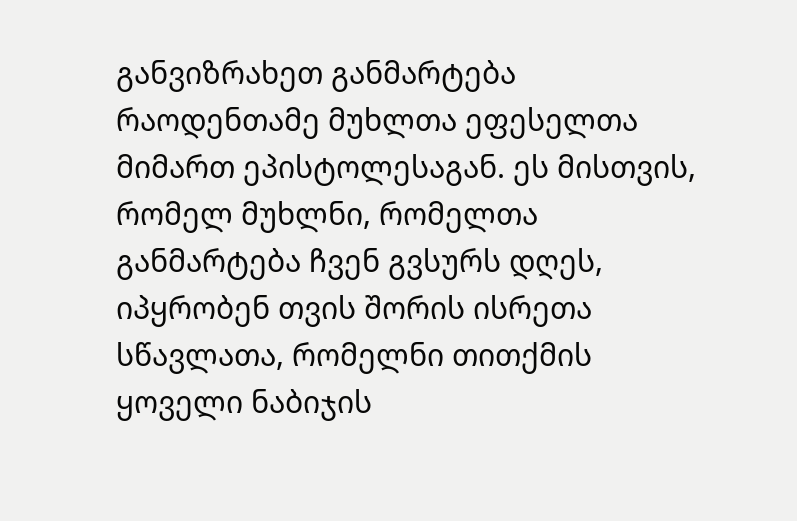განვიზრახეთ განმარტება რაოდენთამე მუხლთა ეფესელთა მიმართ ეპისტოლესაგან. ეს მისთვის, რომელ მუხლნი, რომელთა განმარტება ჩვენ გვსურს დღეს, იპყრობენ თვის შორის ისრეთა სწავლათა, რომელნი თითქმის ყოველი ნაბიჯის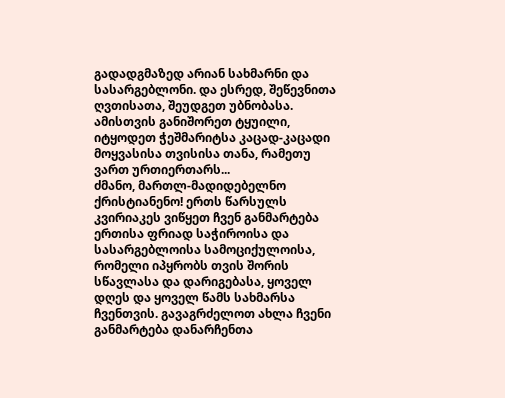გადადგმაზედ არიან სახმარნი და სასარგებლონი. და ესრედ, შეწევნითა ღვთისათა, შეუდგეთ უბნობასა.
ამისთვის განიშორეთ ტყუილი, იტყოდეთ ჭეშმარიტსა კაცად-კაცადი მოყვასისა თვისისა თანა, რამეთუ ვართ ურთიერთარს...
ძმანო, მართლ-მადიდებელნო ქრისტიანენო! ერთს წარსულს კვირიაკეს ვიწყეთ ჩვენ განმარტება ერთისა ფრიად საჭიროისა და სასარგებლოისა სამოციქულოისა, რომელი იპყრობს თვის შორის სწავლასა და დარიგებასა, ყოველ დღეს და ყოველ წამს სახმარსა ჩვენთვის. გავაგრძელოთ ახლა ჩვენი განმარტება დანარჩენთა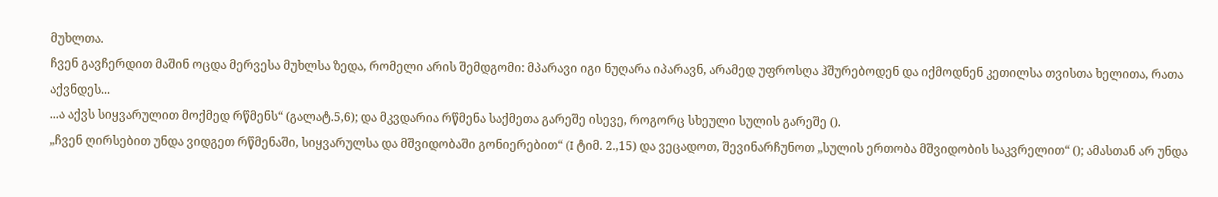მუხლთა.
ჩვენ გავჩერდით მაშინ ოცდა მერვესა მუხლსა ზედა, რომელი არის შემდგომი: მპარავი იგი ნუღარა იპარავნ, არამედ უფროსღა ჰშურებოდენ და იქმოდნენ კეთილსა თვისთა ხელითა, რათა აქვნდეს...
...ა აქვს სიყვარულით მოქმედ რწმენს“ (გალატ.5,6); და მკვდარია რწმენა საქმეთა გარეშე ისევე, როგორც სხეული სულის გარეშე ().
„ჩვენ ღირსებით უნდა ვიდგეთ რწმენაში, სიყვარულსა და მშვიდობაში გონიერებით“ (I ტიმ. 2.,15) და ვეცადოთ, შევინარჩუნოთ „სულის ერთობა მშვიდობის საკვრელით“ (); ამასთან არ უნდა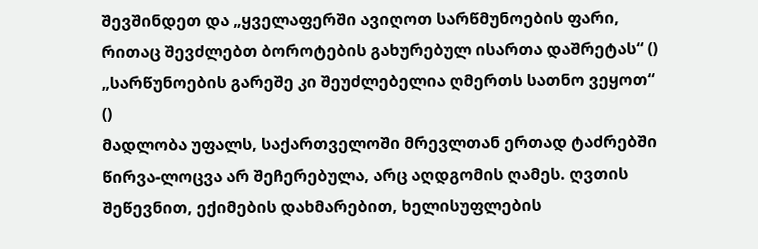შევშინდეთ და „ყველაფერში ავიღოთ სარწმუნოების ფარი, რითაც შევძლებთ ბოროტების გახურებულ ისართა დაშრეტას“ () „სარწუნოების გარეშე კი შეუძლებელია ღმერთს სათნო ვეყოთ“ ()
მადლობა უფალს, საქართველოში მრევლთან ერთად ტაძრებში წირვა-ლოცვა არ შეჩერებულა, არც აღდგომის ღამეს. ღვთის შეწევნით, ექიმების დახმარებით, ხელისუფლების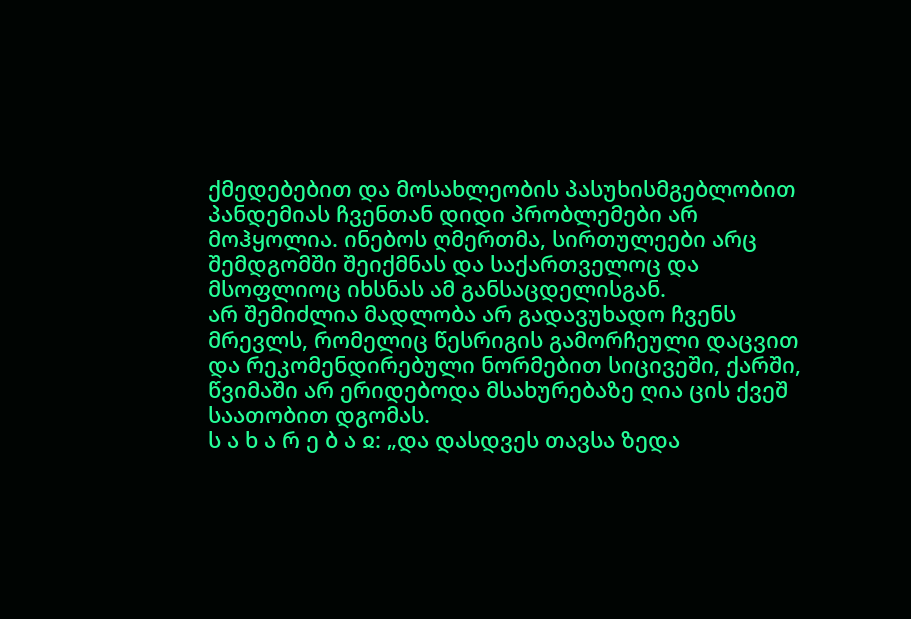ქმედებებით და მოსახლეობის პასუხისმგებლობით პანდემიას ჩვენთან დიდი პრობლემები არ მოჰყოლია. ინებოს ღმერთმა, სირთულეები არც შემდგომში შეიქმნას და საქართველოც და მსოფლიოც იხსნას ამ განსაცდელისგან.
არ შემიძლია მადლობა არ გადავუხადო ჩვენს მრევლს, რომელიც წესრიგის გამორჩეული დაცვით და რეკომენდირებული ნორმებით სიცივეში, ქარში, წვიმაში არ ერიდებოდა მსახურებაზე ღია ცის ქვეშ საათობით დგომას.
ს ა ხ ა რ ე ბ ა ჲ: „და დასდვეს თავსა ზედა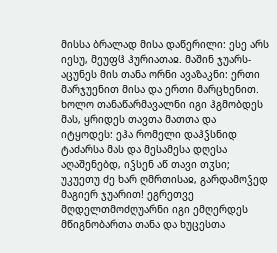მისსა ბრალად მისა დაწერილი: ესე არს იესუ, მეუფჱ ჰურიათაჲ. მაშინ ჯუარს-აცუნეს მის თანა ორნი ავაზაკნი: ერთი მარჯუენით მისა და ერთი მარცხენით. ხოლო თანაწარმავალნი იგი ჰგმობდეს მას, ყრიდეს თავთა მათთა და იტყოდეს: ეჰა რომელი დაჰჴსნიდ ტაძარსა მას და მესამესა დღესა აღაშენებდ, იჴსენ აწ თავი თჳსი; უკუეთუ ძე ხარ ღმრთისაჲ, გარდამოჴედ მაგიერ ჯუარით! ეგრეთვე მღდელთმოძღუარნი იგი ემღერდეს მწიგნობართა თანა და ხუცესთა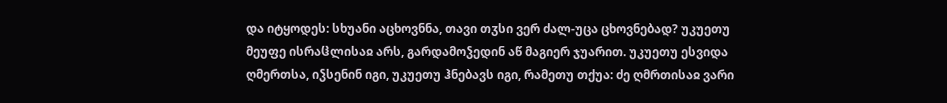და იტყოდეს: სხუანი აცხოვნნა, თავი თჳსი ვერ ძალ-უცა ცხოვნებად? უკუეთუ მეუფე ისრაჱლისაჲ არს, გარდამოჴედინ აწ მაგიერ ჯუარით. უკუეთუ ესვიდა ღმერთსა, იჴსენინ იგი, უკუეთუ ჰნებავს იგი, რამეთუ თქუა: ძე ღმრთისაჲ ვარი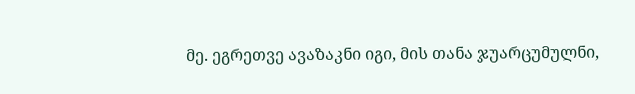მე. ეგრეთვე ავაზაკნი იგი, მის თანა ჯუარცუმულნი,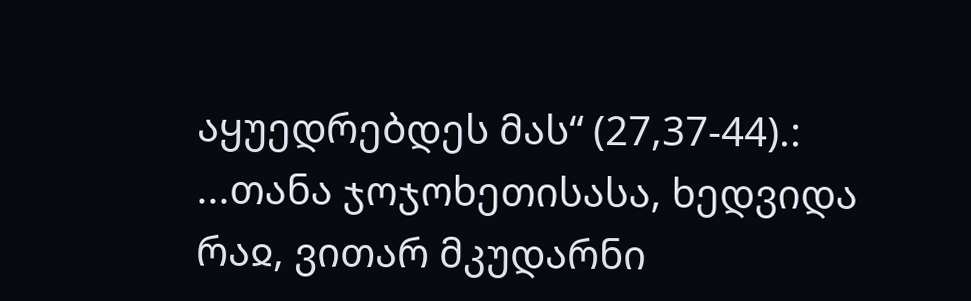აყუედრებდეს მას“ (27,37-44).:
...თანა ჯოჯოხეთისასა, ხედვიდა რაჲ, ვითარ მკუდარნი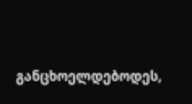განცხოელდებოდეს,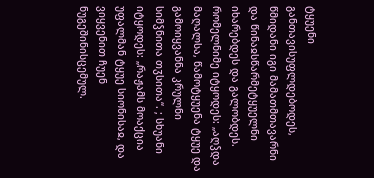ტყუენი განთავისუფლდებოდეს, წმიდანი იგი მამათმთავარნი და წინაჲსწარმეტყუელნი იხარებდეს და გალობდეს. რომელნიმე იტყოდეს: „აღჴდა მაღალსა, წამოტყუენა ტყუე და გამოიყვანნა კრულნი სიმჴნითა თჳსითა“. ; სხუანი იტყოდეს: „რაჟამს მოაქცია უფალმან ტყუე სიონისაჲ, და ვიყვენით ჩუენ ნუგეშინისცემულ.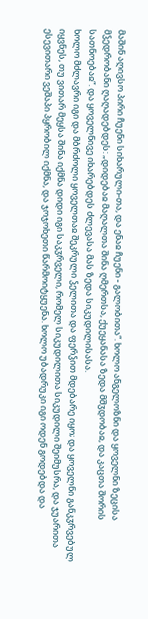მაშინ აღივსო პირი ჩუენი სიხარული-თა, და ენაჲ ჩუენი - გალობითა“. ხოლო ანგელოზნი და ყოველნი ზეცისა მჴედრობანი ღაღადებდეს: „დიდებაჲ მაღალთა შინა ღმერთსა, ქუეყანასა ზედა მშჳდობაჲ, და კაცთა შორის სათნოებაჲ“. და ყოველნივე იხარებდეს ძლევასა მას ზედა სიკუდილისასა.
ხოლო მძლავრი იგი და მბრძოლი ყოველთაჲ შეკრული ჴელითა და ფერჴით მდებარე იყო; და ყოველნი განკჳრვებულ იყვნეს, თუ ვითარ მეყსა შინა იქმნა დიდი იგი საკჳრველი, რომელ სიკუდილითა სიკუდილი შეიმუსრა, და ჯუარითა ესევითარი ვეშაპი პყრობილ იქმნა, და ჯოჯოხეთი წარმოიტყუენა. ხოლო უბადრუკი იგი ოდენ გოდებდა და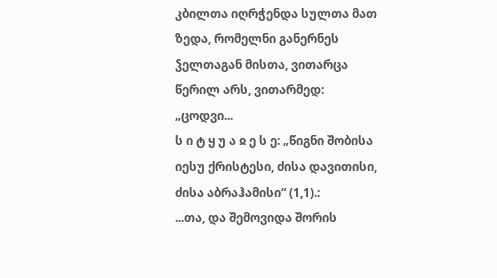კბილთა იღრჭენდა სულთა მათ ზედა, რომელნი განერნეს ჴელთაგან მისთა, ვითარცა წერილ არს, ვითარმედ: „ცოდვი...
ს ი ტ ყ უ ა ჲ ე ს ე: „წიგნი შობისა იესუ ქრისტესი, ძისა დავითისი, ძისა აბრაჰამისი“ (1,1).:
...თა, და შემოვიდა შორის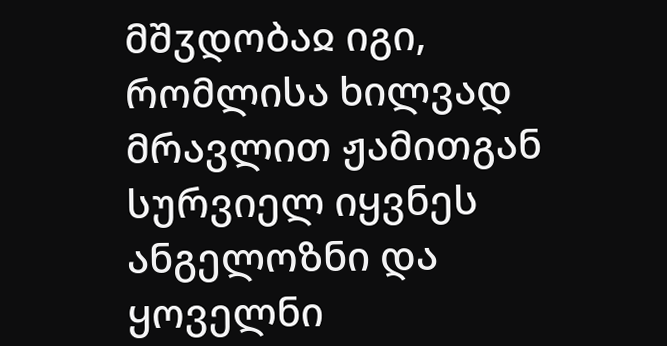მშჳდობაჲ იგი, რომლისა ხილვად მრავლით ჟამითგან სურვიელ იყვნეს ანგელოზნი და ყოველნი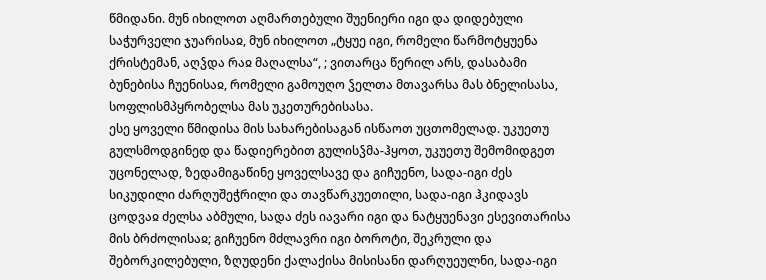წმიდანი. მუნ იხილოთ აღმართებული შუენიერი იგი და დიდებული საჭურველი ჯუარისაჲ, მუნ იხილოთ „ტყუე იგი, რომელი წარმოტყუენა ქრისტემან, აღჴდა რაჲ მაღალსა“, ; ვითარცა წერილ არს, დასაბამი ბუნებისა ჩუენისაჲ, რომელი გამოუღო ჴელთა მთავარსა მას ბნელისასა, სოფლისმპყრობელსა მას უკეთურებისასა.
ესე ყოველი წმიდისა მის სახარებისაგან ისწაოთ უცთომელად. უკუეთუ გულსმოდგინედ და წადიერებით გულისჴმა-ჰყოთ, უკუეთუ შემომიდგეთ უცონელად, ზედამიგაწინე ყოველსავე და გიჩუენო, სადა-იგი ძეს სიკუდილი ძარღუშეჭრილი და თავწარკუეთილი, სადა-იგი ჰკიდავს ცოდვაჲ ძელსა აბმული, სადა ძეს იავარი იგი და ნატყუენავი ესევითარისა მის ბრძოლისაჲ; გიჩუენო მძლავრი იგი ბოროტი, შეკრული და შებორკილებული, ზღუდენი ქალაქისა მისისანი დარღუეულნი, სადა-იგი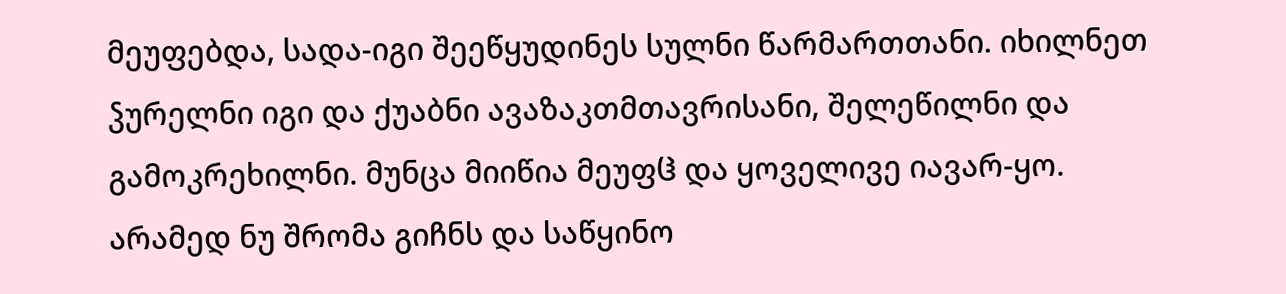მეუფებდა, სადა-იგი შეეწყუდინეს სულნი წარმართთანი. იხილნეთ ჴურელნი იგი და ქუაბნი ავაზაკთმთავრისანი, შელეწილნი და გამოკრეხილნი. მუნცა მიიწია მეუფჱ და ყოველივე იავარ-ყო. არამედ ნუ შრომა გიჩნს და საწყინო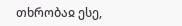თხრობაჲ ესე,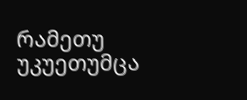რამეთუ უკუეთუმცა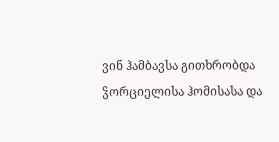ვინ ჰამბავსა გითხრობდა ჴორციელისა ჰომისასა და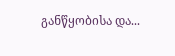განწყობისა და...